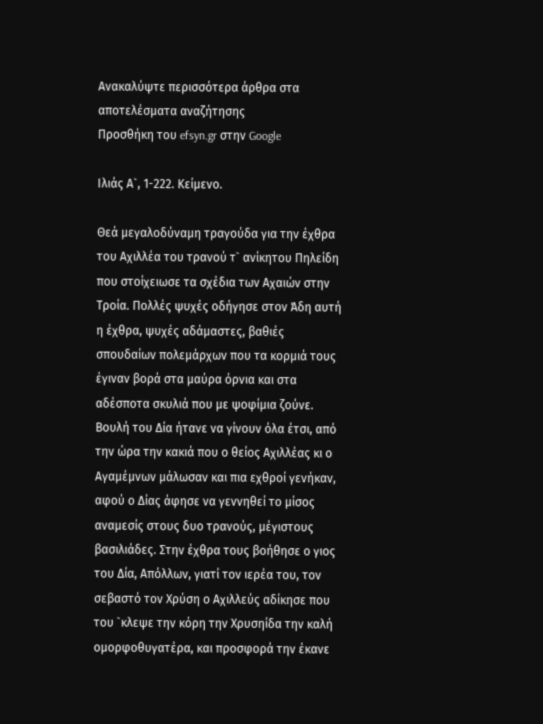Ανακαλύψτε περισσότερα άρθρα στα αποτελέσματα αναζήτησης
Προσθήκη του efsyn.gr στην Google

Ιλιάς Α`, 1-222. Κείμενο.

Θεά μεγαλοδύναμη τραγούδα για την έχθρα του Αχιλλέα του τρανού τ` ανίκητου Πηλείδη που στοίχειωσε τα σχέδια των Αχαιών στην Τροία. Πολλές ψυχές οδήγησε στον Άδη αυτή η έχθρα, ψυχές αδάμαστες, βαθιές σπουδαίων πολεμάρχων που τα κορμιά τους έγιναν βορά στα μαύρα όρνια και στα αδέσποτα σκυλιά που με ψοφίμια ζούνε. Βουλή του Δία ήτανε να γίνουν όλα έτσι, από την ώρα την κακιά που ο θείος Αχιλλέας κι ο Αγαμέμνων μάλωσαν και πια εχθροί γενήκαν, αφού ο Δίας άφησε να γεννηθεί το μίσος αναμεσίς στους δυο τρανούς, μέγιστους βασιλιάδες. Στην έχθρα τους βοήθησε ο γιος του Δία, Απόλλων, γιατί τον ιερέα του, τον σεβαστό τον Χρύση ο Αχιλλεύς αδίκησε που του `κλεψε την κόρη την Χρυσηίδα την καλή ομορφοθυγατέρα, και προσφορά την έκανε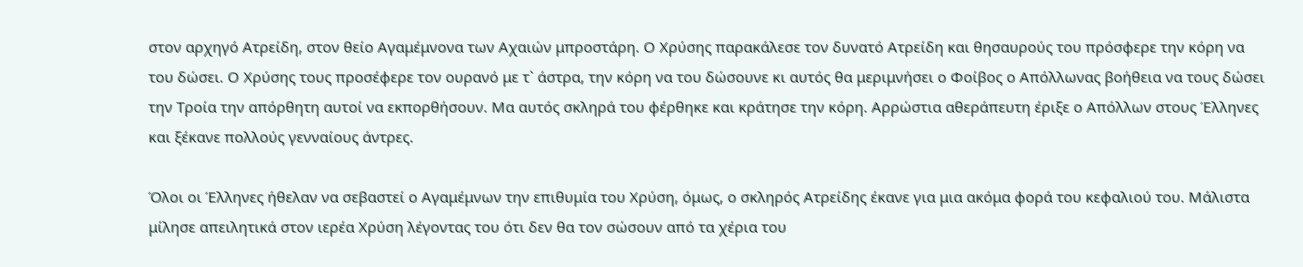στον αρχηγό Ατρείδη, στον θείο Αγαμέμνονα των Αχαιών μπροστάρη. Ο Χρύσης παρακάλεσε τον δυνατό Ατρείδη και θησαυρούς του πρόσφερε την κόρη να του δώσει. Ο Χρύσης τους προσέφερε τον ουρανό με τ` άστρα, την κόρη να του δώσουνε κι αυτός θα μεριμνήσει ο Φοίβος ο Απόλλωνας βοήθεια να τους δώσει την Τροία την απόρθητη αυτοί να εκπορθήσουν. Μα αυτός σκληρά του φέρθηκε και κράτησε την κόρη. Αρρώστια αθεράπευτη έριξε ο Απόλλων στους Έλληνες και ξέκανε πολλούς γενναίους άντρες.

Όλοι οι Έλληνες ήθελαν να σεβαστεί ο Αγαμέμνων την επιθυμία του Χρύση, όμως, ο σκληρός Ατρείδης έκανε για μια ακόμα φορά του κεφαλιού του. Μάλιστα μίλησε απειλητικά στον ιερέα Χρύση λέγοντας του ότι δεν θα τον σώσουν από τα χέρια του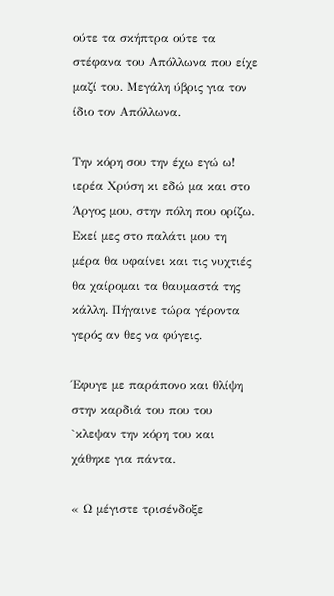ούτε τα σκήπτρα ούτε τα στέφανα του Απόλλωνα που είχε μαζί του. Μεγάλη ύβρις για τον ίδιο τον Απόλλωνα.

Την κόρη σου την έχω εγώ ω! ιερέα Χρύση κι εδώ μα και στο Άργος μου, στην πόλη που ορίζω. Εκεί μες στο παλάτι μου τη μέρα θα υφαίνει και τις νυχτιές θα χαίρομαι τα θαυμαστά της κάλλη. Πήγαινε τώρα γέροντα γερός αν θες να φύγεις.

Έφυγε με παράπονο και θλίψη στην καρδιά του που του `κλεψαν την κόρη του και χάθηκε για πάντα.

« Ω μέγιστε τρισένδοξε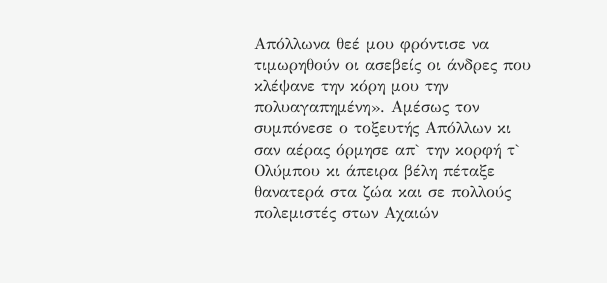Απόλλωνα θεέ μου φρόντισε να τιμωρηθούν οι ασεβείς οι άνδρες που κλέψανε την κόρη μου την πολυαγαπημένη». Αμέσως τον συμπόνεσε ο τοξευτής Απόλλων κι σαν αέρας όρμησε απ` την κορφή τ` Ολύμπου κι άπειρα βέλη πέταξε θανατερά στα ζώα και σε πολλούς πολεμιστές στων Αχαιών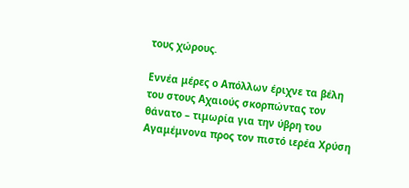τους χώρους.

Εννέα μέρες ο Απόλλων έριχνε τα βέλη του στους Αχαιούς σκορπώντας τον θάνατο – τιμωρία για την ύβρη του Αγαμέμνονα προς τον πιστό ιερέα Χρύση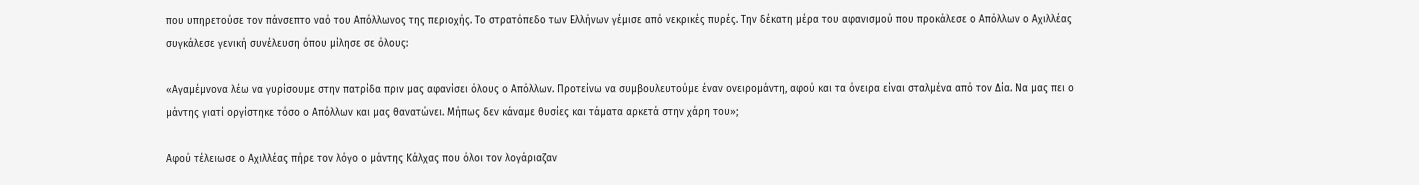που υπηρετούσε τον πάνσεπτο ναό του Απόλλωνος της περιοχής. Το στρατόπεδο των Ελλήνων γέμισε από νεκρικές πυρές. Την δέκατη μέρα του αφανισμού που προκάλεσε ο Απόλλων ο Αχιλλέας συγκάλεσε γενική συνέλευση όπου μίλησε σε όλους:

«Αγαμέμνονα λέω να γυρίσουμε στην πατρίδα πριν μας αφανίσει όλους ο Απόλλων. Προτείνω να συμβουλευτούμε έναν ονειρομάντη, αφού και τα όνειρα είναι σταλμένα από τον Δία. Να μας πει ο μάντης γιατί οργίστηκε τόσο ο Απόλλων και μας θανατώνει. Μήπως δεν κάναμε θυσίες και τάματα αρκετά στην χάρη του»;

Αφού τέλειωσε ο Αχιλλέας πήρε τον λόγο ο μάντης Κάλχας που όλοι τον λογάριαζαν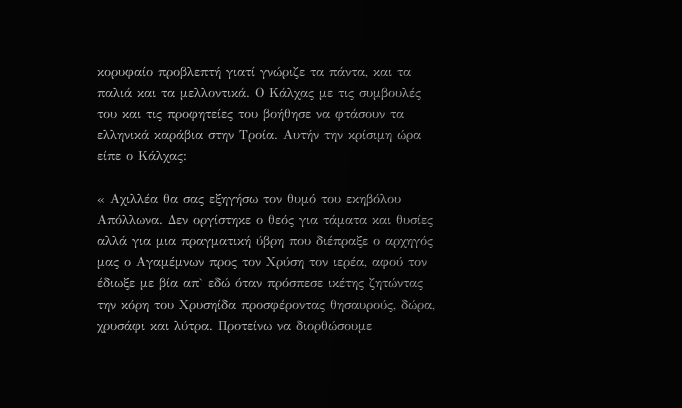κορυφαίο προβλεπτή γιατί γνώριζε τα πάντα, και τα παλιά και τα μελλοντικά. Ο Κάλχας με τις συμβουλές του και τις προφητείες του βοήθησε να φτάσουν τα ελληνικά καράβια στην Τροία. Αυτήν την κρίσιμη ώρα είπε ο Κάλχας:

« Αχιλλέα θα σας εξηγήσω τον θυμό του εκηβόλου Απόλλωνα. Δεν οργίστηκε ο θεός για τάματα και θυσίες αλλά για μια πραγματική ύβρη που διέπραξε ο αρχηγός μας ο Αγαμέμνων προς τον Χρύση τον ιερέα, αφού τον έδιωξε με βία απ` εδώ όταν πρόσπεσε ικέτης ζητώντας την κόρη του Χρυσηίδα προσφέροντας θησαυρούς, δώρα, χρυσάφι και λύτρα. Προτείνω να διορθώσουμε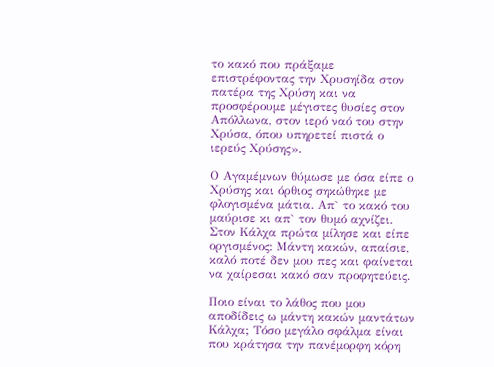το κακό που πράξαμε επιστρέφοντας την Χρυσηίδα στον πατέρα της Χρύση και να προσφέρουμε μέγιστες θυσίες στον Απόλλωνα, στον ιερό ναό του στην Χρύσα, όπου υπηρετεί πιστά ο ιερεύς Χρύσης».

Ο Αγαμέμνων θύμωσε με όσα είπε ο Χρύσης και όρθιος σηκώθηκε με φλογισμένα μάτια. Απ` το κακό του μαύρισε κι απ` τον θυμό αχνίζει. Στον Κάλχα πρώτα μίλησε και είπε οργισμένος: Μάντη κακών, απαίσιε, καλό ποτέ δεν μου πες και φαίνεται να χαίρεσαι κακό σαν προφητεύεις.

Ποιο είναι το λάθος που μου αποδίδεις ω μάντη κακών μαντάτων Κάλχα; Τόσο μεγάλο σφάλμα είναι που κράτησα την πανέμορφη κόρη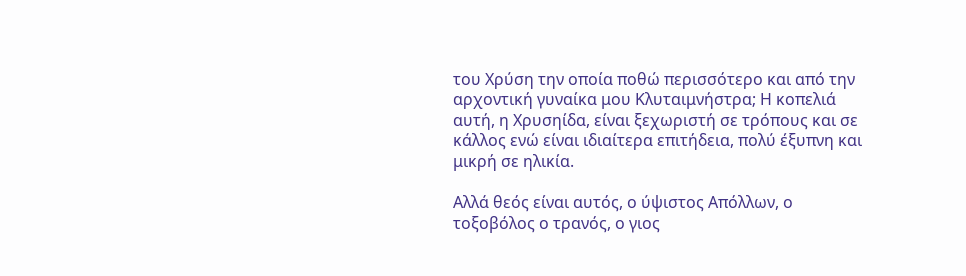του Χρύση την οποία ποθώ περισσότερο και από την αρχοντική γυναίκα μου Κλυταιμνήστρα; Η κοπελιά αυτή, η Χρυσηίδα, είναι ξεχωριστή σε τρόπους και σε κάλλος ενώ είναι ιδιαίτερα επιτήδεια, πολύ έξυπνη και μικρή σε ηλικία.

Αλλά θεός είναι αυτός, ο ύψιστος Απόλλων, ο τοξοβόλος ο τρανός, ο γιος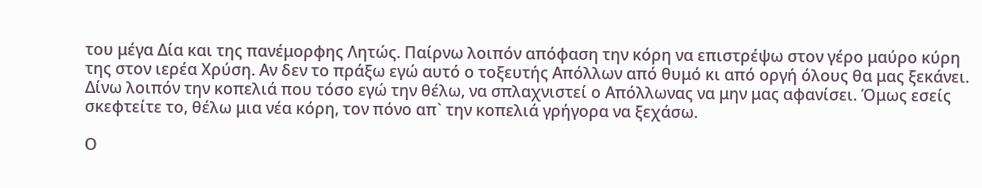του μέγα Δία και της πανέμορφης Λητώς. Παίρνω λοιπόν απόφαση την κόρη να επιστρέψω στον γέρο μαύρο κύρη της στον ιερέα Χρύση. Αν δεν το πράξω εγώ αυτό ο τοξευτής Απόλλων από θυμό κι από οργή όλους θα μας ξεκάνει. Δίνω λοιπόν την κοπελιά που τόσο εγώ την θέλω, να σπλαχνιστεί ο Απόλλωνας να μην μας αφανίσει. Όμως εσείς σκεφτείτε το, θέλω μια νέα κόρη, τον πόνο απ` την κοπελιά γρήγορα να ξεχάσω.

Ο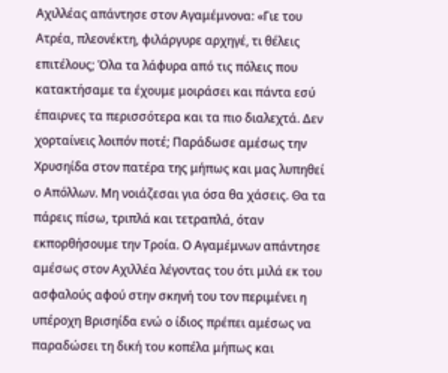Αχιλλέας απάντησε στον Αγαμέμνονα: «Γιε του Ατρέα, πλεονέκτη, φιλάργυρε αρχηγέ, τι θέλεις επιτέλους; Όλα τα λάφυρα από τις πόλεις που κατακτήσαμε τα έχουμε μοιράσει και πάντα εσύ έπαιρνες τα περισσότερα και τα πιο διαλεχτά. Δεν χορταίνεις λοιπόν ποτέ; Παράδωσε αμέσως την Χρυσηίδα στον πατέρα της μήπως και μας λυπηθεί ο Απόλλων. Μη νοιάζεσαι για όσα θα χάσεις. Θα τα πάρεις πίσω, τριπλά και τετραπλά, όταν εκπορθήσουμε την Τροία. Ο Αγαμέμνων απάντησε αμέσως στον Αχιλλέα λέγοντας του ότι μιλά εκ του ασφαλούς αφού στην σκηνή του τον περιμένει η υπέροχη Βρισηίδα ενώ ο ίδιος πρέπει αμέσως να παραδώσει τη δική του κοπέλα μήπως και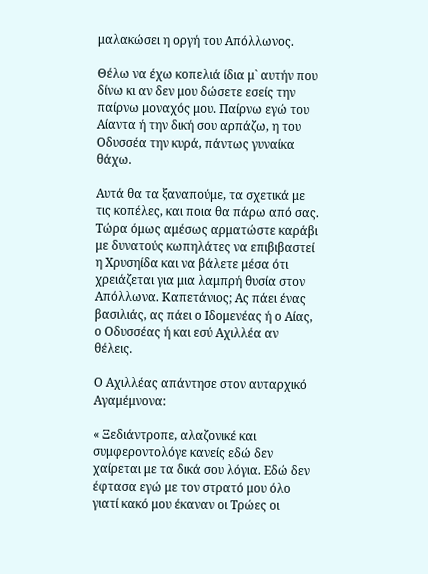μαλακώσει η οργή του Απόλλωνος.

Θέλω να έχω κοπελιά ίδια μ` αυτήν που δίνω κι αν δεν μου δώσετε εσείς την παίρνω μοναχός μου. Παίρνω εγώ του Αίαντα ή την δική σου αρπάζω, η του Οδυσσέα την κυρά, πάντως γυναίκα θάχω.

Αυτά θα τα ξαναπούμε, τα σχετικά με τις κοπέλες, και ποια θα πάρω από σας. Τώρα όμως αμέσως αρματώστε καράβι με δυνατούς κωπηλάτες να επιβιβαστεί η Χρυσηίδα και να βάλετε μέσα ότι χρειάζεται για μια λαμπρή θυσία στον Απόλλωνα. Καπετάνιος; Ας πάει ένας βασιλιάς, ας πάει ο Ιδομενέας ή ο Αίας, ο Οδυσσέας ή και εσύ Αχιλλέα αν θέλεις.

Ο Αχιλλέας απάντησε στον αυταρχικό Αγαμέμνονα:

« Ξεδιάντροπε, αλαζονικέ και συμφεροντολόγε κανείς εδώ δεν χαίρεται με τα δικά σου λόγια. Εδώ δεν έφτασα εγώ με τον στρατό μου όλο γιατί κακό μου έκαναν οι Τρώες οι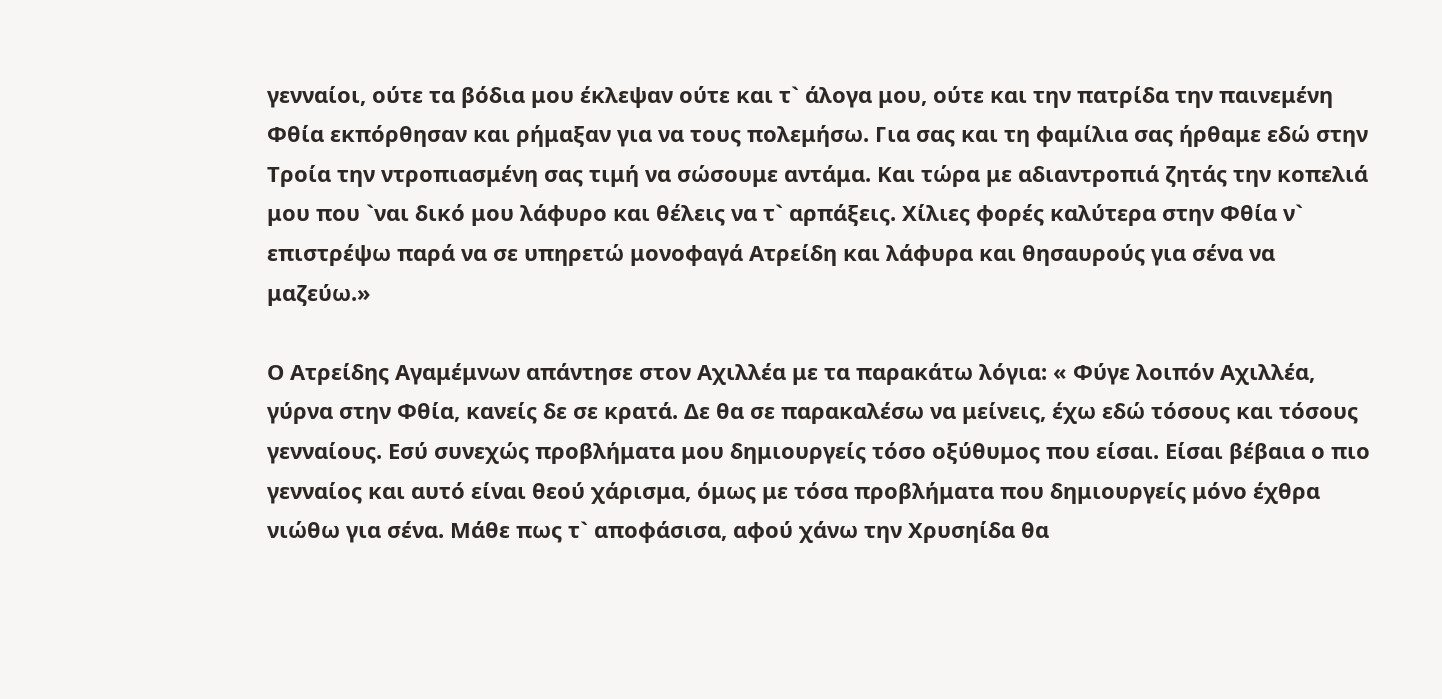γενναίοι, ούτε τα βόδια μου έκλεψαν ούτε και τ` άλογα μου, ούτε και την πατρίδα την παινεμένη Φθία εκπόρθησαν και ρήμαξαν για να τους πολεμήσω. Για σας και τη φαμίλια σας ήρθαμε εδώ στην Τροία την ντροπιασμένη σας τιμή να σώσουμε αντάμα. Και τώρα με αδιαντροπιά ζητάς την κοπελιά μου που `ναι δικό μου λάφυρο και θέλεις να τ` αρπάξεις. Χίλιες φορές καλύτερα στην Φθία ν` επιστρέψω παρά να σε υπηρετώ μονοφαγά Ατρείδη και λάφυρα και θησαυρούς για σένα να μαζεύω.»

Ο Ατρείδης Αγαμέμνων απάντησε στον Αχιλλέα με τα παρακάτω λόγια: « Φύγε λοιπόν Αχιλλέα, γύρνα στην Φθία, κανείς δε σε κρατά. Δε θα σε παρακαλέσω να μείνεις, έχω εδώ τόσους και τόσους γενναίους. Εσύ συνεχώς προβλήματα μου δημιουργείς τόσο οξύθυμος που είσαι. Είσαι βέβαια ο πιο γενναίος και αυτό είναι θεού χάρισμα, όμως με τόσα προβλήματα που δημιουργείς μόνο έχθρα νιώθω για σένα. Μάθε πως τ` αποφάσισα, αφού χάνω την Χρυσηίδα θα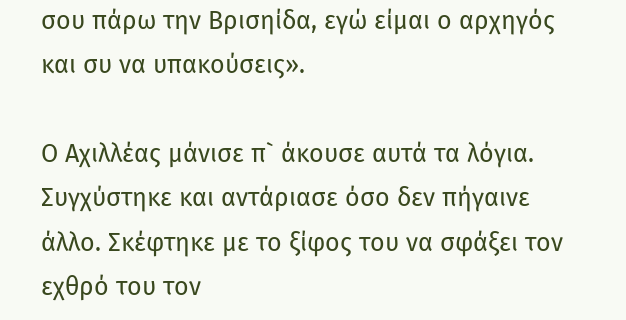σου πάρω την Βρισηίδα, εγώ είμαι ο αρχηγός και συ να υπακούσεις».

Ο Αχιλλέας μάνισε π` άκουσε αυτά τα λόγια. Συγχύστηκε και αντάριασε όσο δεν πήγαινε άλλο. Σκέφτηκε με το ξίφος του να σφάξει τον εχθρό του τον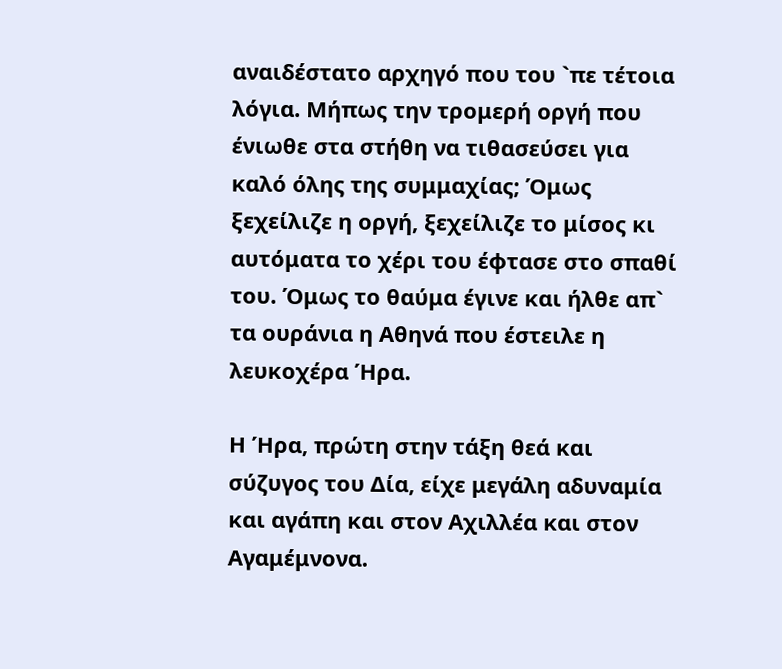αναιδέστατο αρχηγό που του `πε τέτοια λόγια. Μήπως την τρομερή οργή που ένιωθε στα στήθη να τιθασεύσει για καλό όλης της συμμαχίας; Όμως ξεχείλιζε η οργή, ξεχείλιζε το μίσος κι αυτόματα το χέρι του έφτασε στο σπαθί του. Όμως το θαύμα έγινε και ήλθε απ` τα ουράνια η Αθηνά που έστειλε η λευκοχέρα Ήρα.

Η Ήρα, πρώτη στην τάξη θεά και σύζυγος του Δία, είχε μεγάλη αδυναμία και αγάπη και στον Αχιλλέα και στον Αγαμέμνονα.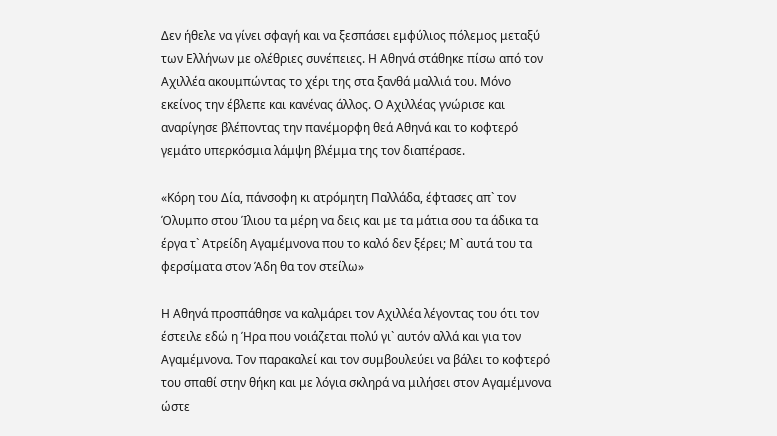Δεν ήθελε να γίνει σφαγή και να ξεσπάσει εμφύλιος πόλεμος μεταξύ των Ελλήνων με ολέθριες συνέπειες. Η Αθηνά στάθηκε πίσω από τον Αχιλλέα ακουμπώντας το χέρι της στα ξανθά μαλλιά του. Μόνο εκείνος την έβλεπε και κανένας άλλος. Ο Αχιλλέας γνώρισε και αναρίγησε βλέποντας την πανέμορφη θεά Αθηνά και το κοφτερό γεμάτο υπερκόσμια λάμψη βλέμμα της τον διαπέρασε.

«Κόρη του Δία, πάνσοφη κι ατρόμητη Παλλάδα, έφτασες απ` τον Όλυμπο στου Ίλιου τα μέρη να δεις και με τα μάτια σου τα άδικα τα έργα τ` Ατρείδη Αγαμέμνονα που το καλό δεν ξέρει; Μ` αυτά του τα φερσίματα στον Άδη θα τον στείλω»

Η Αθηνά προσπάθησε να καλμάρει τον Αχιλλέα λέγοντας του ότι τον έστειλε εδώ η Ήρα που νοιάζεται πολύ γι` αυτόν αλλά και για τον Αγαμέμνονα. Τον παρακαλεί και τον συμβουλεύει να βάλει το κοφτερό του σπαθί στην θήκη και με λόγια σκληρά να μιλήσει στον Αγαμέμνονα ώστε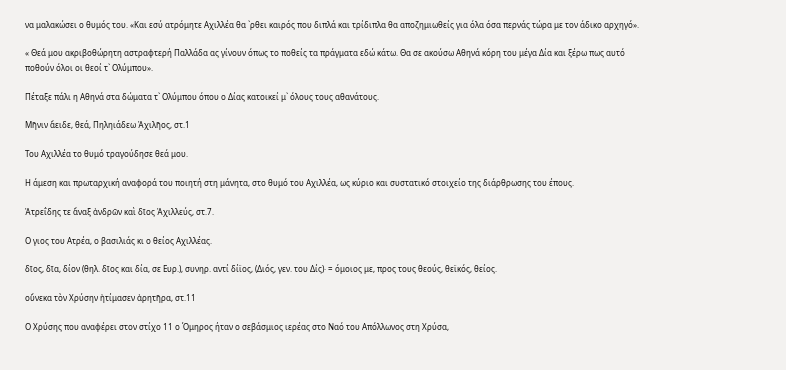να μαλακώσει ο θυμός του. «Και εσύ ατρόμητε Αχιλλέα θα `ρθει καιρός που διπλά και τρίδιπλα θα αποζημιωθείς για όλα όσα περνάς τώρα με τον άδικο αρχηγό».

« Θεά μου ακριβοθώρητη αστραφτερή Παλλάδα ας γίνουν όπως το ποθείς τα πράγματα εδώ κάτω. Θα σε ακούσω Αθηνά κόρη του μέγα Δία και ξέρω πως αυτό ποθούν όλοι οι θεοί τ` Ολύμπου».

Πέταξε πάλι η Αθηνά στα δώματα τ` Ολύμπου όπου ο Δίας κατοικεί μ` όλους τους αθανάτους.

Μῆνιν ἄειδε, θεά, Πηληιάδεω Ἀχιλῆος, στ.1

Του Αχιλλέα το θυμό τραγούδησε θεά μου.

Η άμεση και πρωταρχική αναφορά του ποιητή στη μάνητα, στο θυμό του Αχιλλέα, ως κύριο και συστατικό στοιχείο της διάρθρωσης του έπους.

Ἀτρεΐδης τε ἄναξ ἀνδρῶν καὶ δῖος Ἀχιλλεύς, στ.7.

Ο γιος του Ατρέα, ο βασιλιάς κι ο θείος Αχιλλέας.

δῖος, δῖα, δίον (θηλ. δῖος και δία, σε Ευρ.), συνηρ. αντί δίϊος, (Διός, γεν. του Δίς)· = όμοιος με, προς τους θεούς, θεϊκός, θείος.

οὕνεκα τὸν Χρύσην ἠτίμασεν ἀρητῆρα, στ.11

Ο Χρύσης που αναφέρει στον στίχο 11 ο Όμηρος ήταν ο σεβάσμιος ιερέας στο Ναό του Απόλλωνος στη Χρύσα,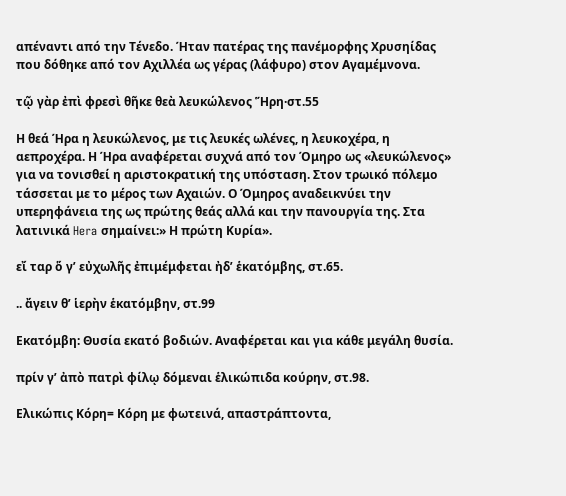απέναντι από την Τένεδο. Ήταν πατέρας της πανέμορφης Χρυσηίδας που δόθηκε από τον Αχιλλέα ως γέρας (λάφυρο) στον Αγαμέμνονα.

τῷ γὰρ ἐπὶ φρεσὶ θῆκε θεὰ λευκώλενος Ἥρη·στ.55

Η θεά Ήρα η λευκώλενος, με τις λευκές ωλένες, η λευκοχέρα, η αεπροχέρα. Η Ήρα αναφέρεται συχνά από τον Όμηρο ως «λευκώλενος» για να τονισθεί η αριστοκρατική της υπόσταση. Στον τρωικό πόλεμο τάσσεται με το μέρος των Αχαιών. Ο Όμηρος αναδεικνύει την υπερηφάνεια της ως πρώτης θεάς αλλά και την πανουργία της. Στα λατινικά Hera σημαίνει:» Η πρώτη Κυρία».

εἴ ταρ ὅ γ’ εὐχωλῆς ἐπιμέμφεται ἠδ’ ἑκατόμβης, στ.65.

.. ἄγειν θ’ ἱερὴν ἑκατόμβην, στ.99

Εκατόμβη: Θυσία εκατό βοδιών. Αναφέρεται και για κάθε μεγάλη θυσία.

πρίν γ’ ἀπὸ πατρὶ φίλῳ δόμεναι ἑλικώπιδα κούρην, στ.98.

Ελικώπις Κόρη= Κόρη με φωτεινά, απαστράπτοντα,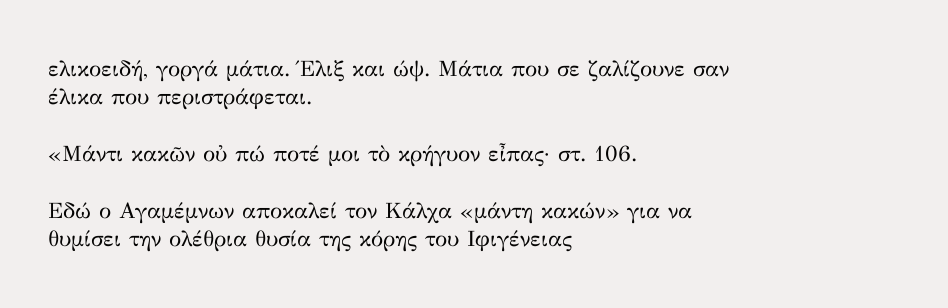ελικοειδή, γοργά μάτια. Έλιξ και ώψ. Μάτια που σε ζαλίζουνε σαν έλικα που περιστράφεται.

«Μάντι κακῶν οὐ πώ ποτέ μοι τὸ κρήγυον εἶπας· στ. 106.

Εδώ ο Αγαμέμνων αποκαλεί τον Κάλχα «μάντη κακών» για να θυμίσει την ολέθρια θυσία της κόρης του Ιφιγένειας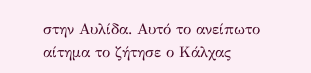στην Αυλίδα. Αυτό το ανείπωτο αίτημα το ζήτησε ο Κάλχας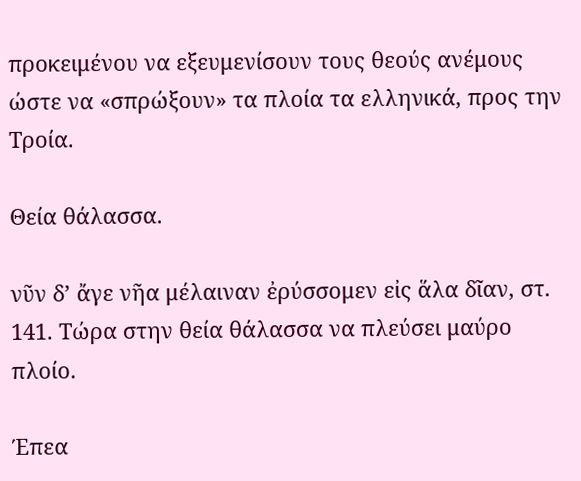προκειμένου να εξευμενίσουν τους θεούς ανέμους ώστε να «σπρώξουν» τα πλοία τα ελληνικά, προς την Τροία.

Θεία θάλασσα.

νῦν δ’ ἄγε νῆα μέλαιναν ἐρύσσομεν εἰς ἅλα δῖαν, στ. 141. Τώρα στην θεία θάλασσα να πλεύσει μαύρο πλοίο.

Έπεα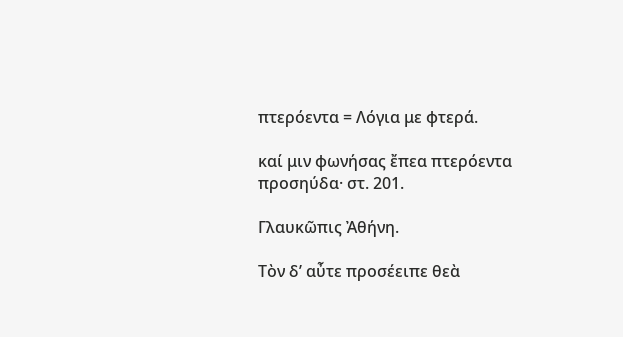πτερόεντα = Λόγια με φτερά.

καί μιν φωνήσας ἔπεα πτερόεντα προσηύδα· στ. 201.

Γλαυκῶπις Ἀθήνη.

Τὸν δ’ αὖτε προσέειπε θεὰ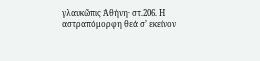γλαυκῶπις Ἀθήνη· στ.206. Η αστραπόμορφη θεά σ’ εκείνον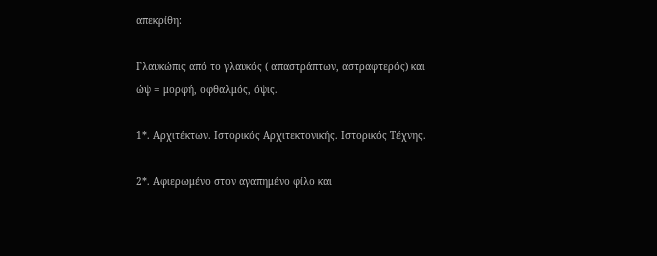απεκρίθη:

Γλαυκώπις από το γλαυκός ( απαστράπτων, αστραφτερός) και ώψ = μορφή, οφθαλμός, όψις.

1*. Αρχιτέκτων. Ιστορικός Αρχιτεκτονικής. Ιστορικός Τέχνης.

2*. Αφιερωμένο στον αγαπημένο φίλο και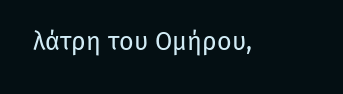λάτρη του Ομήρου,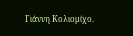Γιάννη Κολιομίχο.